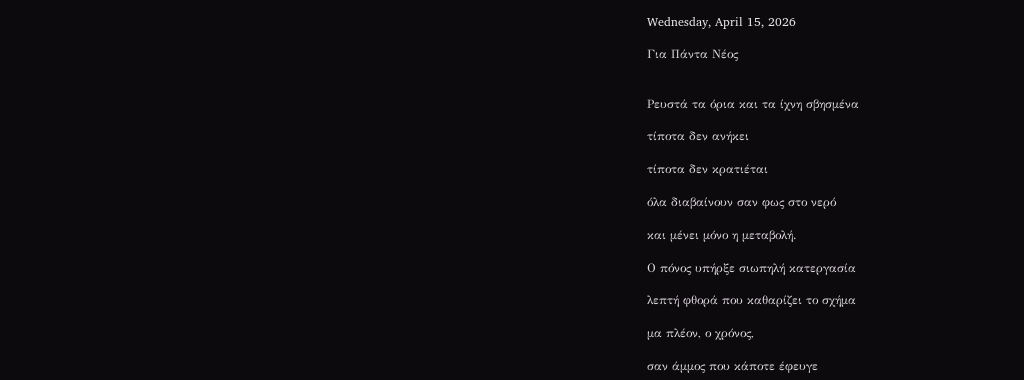Wednesday, April 15, 2026

Για Πάντα Νέος


Ρευστά τα όρια και τα ίχνη σβησμένα

τίποτα δεν ανήκει

τίποτα δεν κρατιέται

όλα διαβαίνουν σαν φως στο νερό

και μένει μόνο η μεταβολή.

Ο πόνος υπήρξε σιωπηλή κατεργασία

λεπτή φθορά που καθαρίζει το σχήμα

μα πλέον, ο χρόνος,

σαν άμμος που κάποτε έφευγε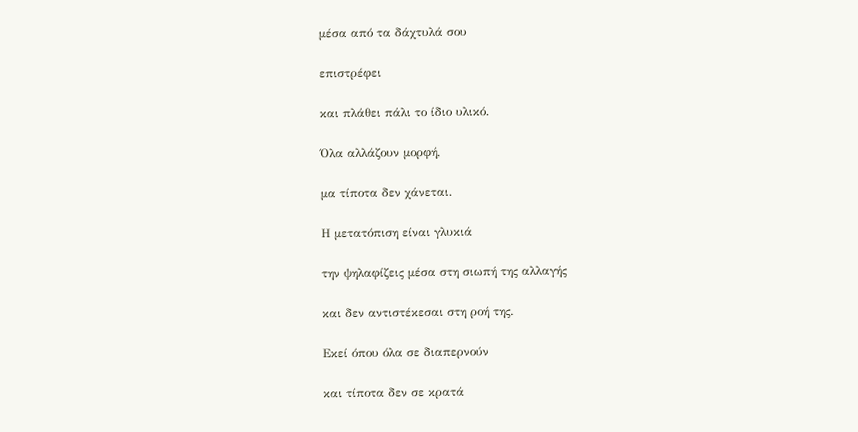μέσα από τα δάχτυλά σου

επιστρέφει

και πλάθει πάλι το ίδιο υλικό.

Όλα αλλάζουν μορφή,

μα τίποτα δεν χάνεται.

Η μετατόπιση είναι γλυκιά

την ψηλαφίζεις μέσα στη σιωπή της αλλαγής

και δεν αντιστέκεσαι στη ροή της.

Εκεί όπου όλα σε διαπερνούν

και τίποτα δεν σε κρατά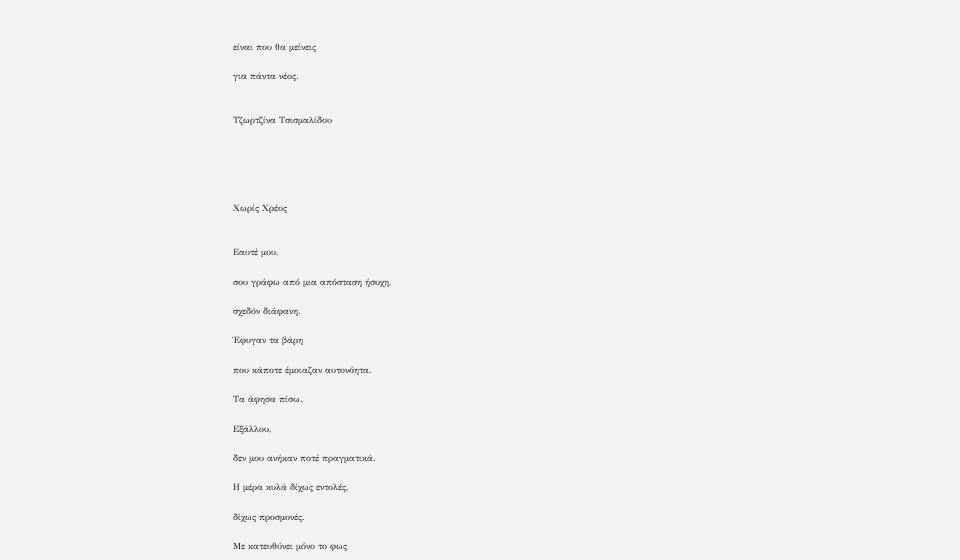είναι που θα μείνεις

για πάντα νέος.


Τζωρτζίνα Τσισμαλίδου





Χωρίς Χρέος


Εαυτέ μου,

σου γράφω από μια απόσταση ήσυχη,

σχεδόν διάφανη.

Έφυγαν τα βάρη

που κάποτε έμοιαζαν αυτονόητα.

Τα άφησα πίσω.

Εξάλλου,

δεν μου ανήκαν ποτέ πραγματικά.

Η μέρα κυλά δίχως εντολές,

δίχως προσμονές.

Με κατευθύνει μόνο το φως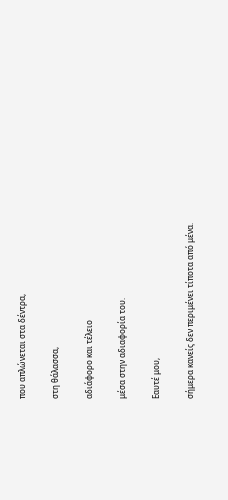που απλώνεται στα δέντρα,

στη θάλασσα,

αδιάφορο και τέλειο

μέσα στην αδιαφορία του.

Εαυτέ μου,

σήμερα κανείς δεν περιμένει τίποτα από μένα.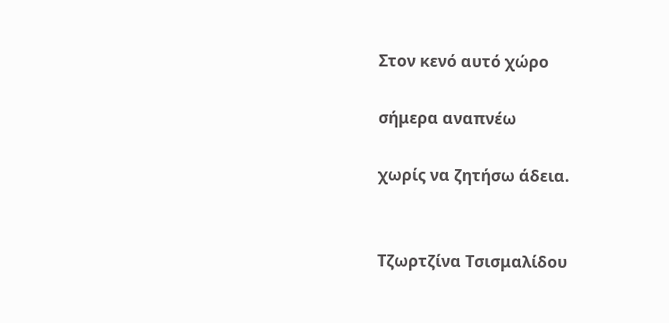Στον κενό αυτό χώρο

σήμερα αναπνέω

χωρίς να ζητήσω άδεια.


Τζωρτζίνα Τσισμαλίδου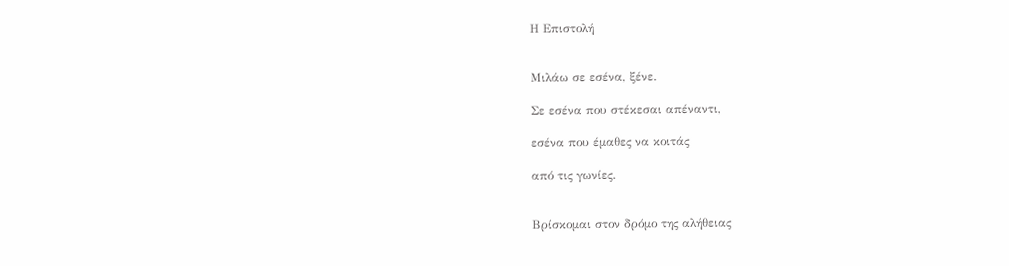Η Επιστολή


Μιλάω σε εσένα, ξένε.

Σε εσένα που στέκεσαι απέναντι,

εσένα που έμαθες να κοιτάς

από τις γωνίες.


Βρίσκομαι στον δρόμο της αλήθειας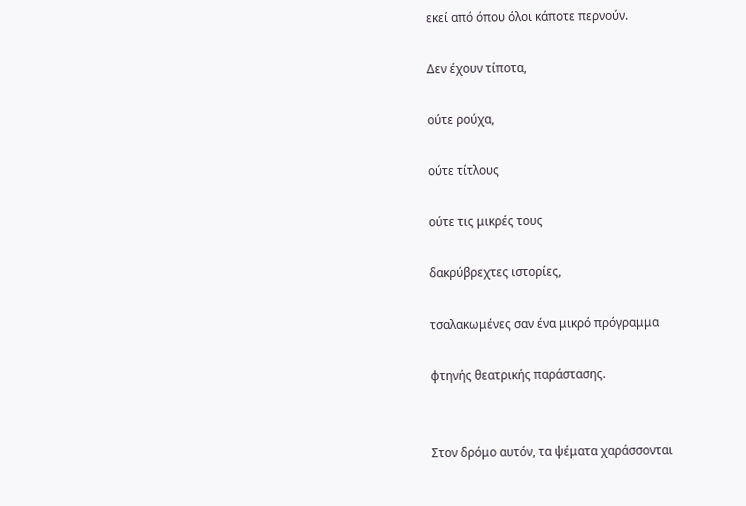εκεί από όπου όλοι κάποτε περνούν.

Δεν έχουν τίποτα,

ούτε ρούχα,

ούτε τίτλους

ούτε τις μικρές τους

δακρύβρεχτες ιστορίες,

τσαλακωμένες σαν ένα μικρό πρόγραμμα

φτηνής θεατρικής παράστασης.


Στον δρόμο αυτόν, τα ψέματα χαράσσονται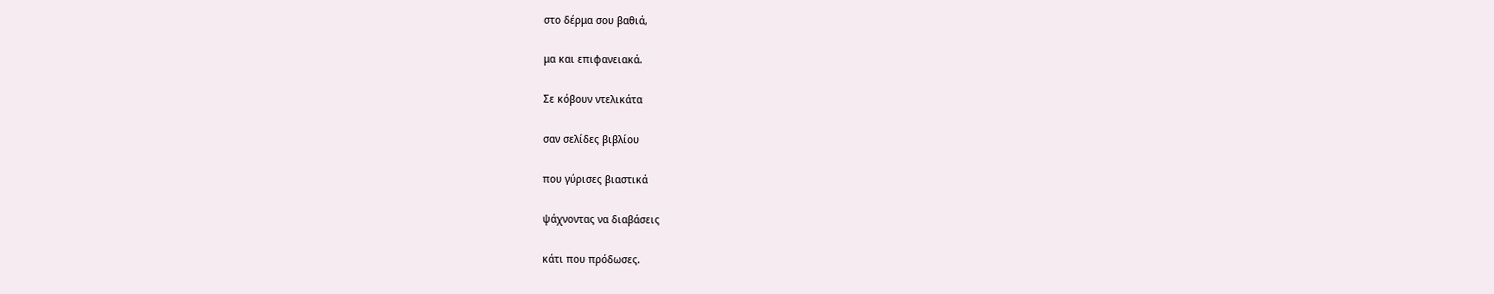στο δέρμα σου βαθιά,

μα και επιφανειακά.

Σε κόβουν ντελικάτα

σαν σελίδες βιβλίου

που γύρισες βιαστικά

ψάχνοντας να διαβάσεις

κάτι που πρόδωσες.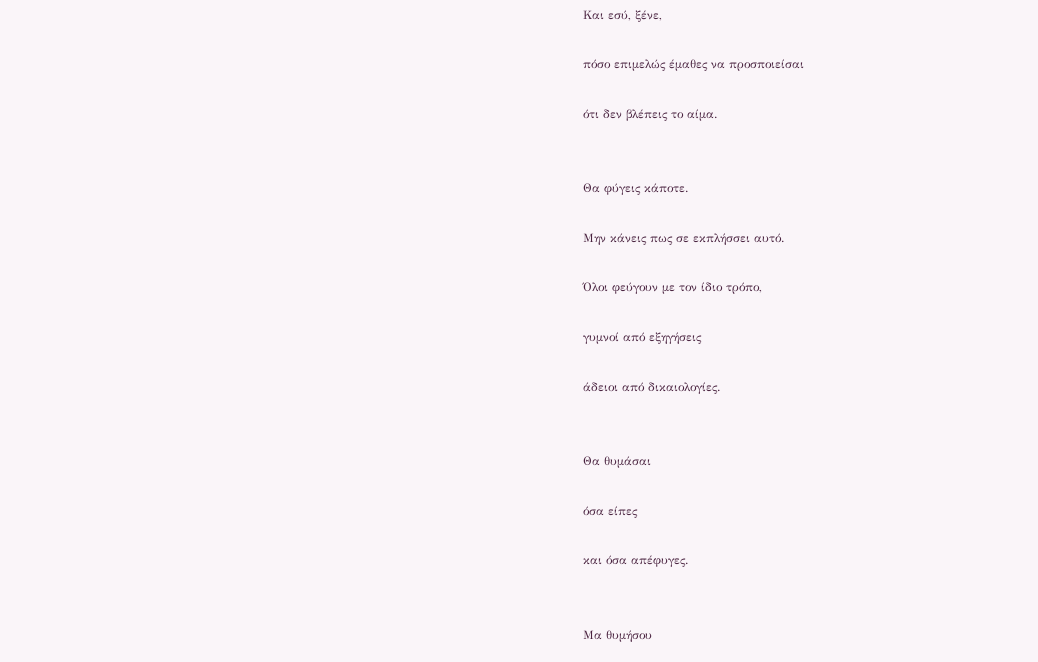Και εσύ, ξένε,

πόσο επιμελώς έμαθες να προσποιείσαι

ότι δεν βλέπεις το αίμα.


Θα φύγεις κάποτε.

Μην κάνεις πως σε εκπλήσσει αυτό.

Όλοι φεύγουν με τον ίδιο τρόπο,

γυμνοί από εξηγήσεις

άδειοι από δικαιολογίες.


Θα θυμάσαι

όσα είπες

και όσα απέφυγες.


Μα θυμήσου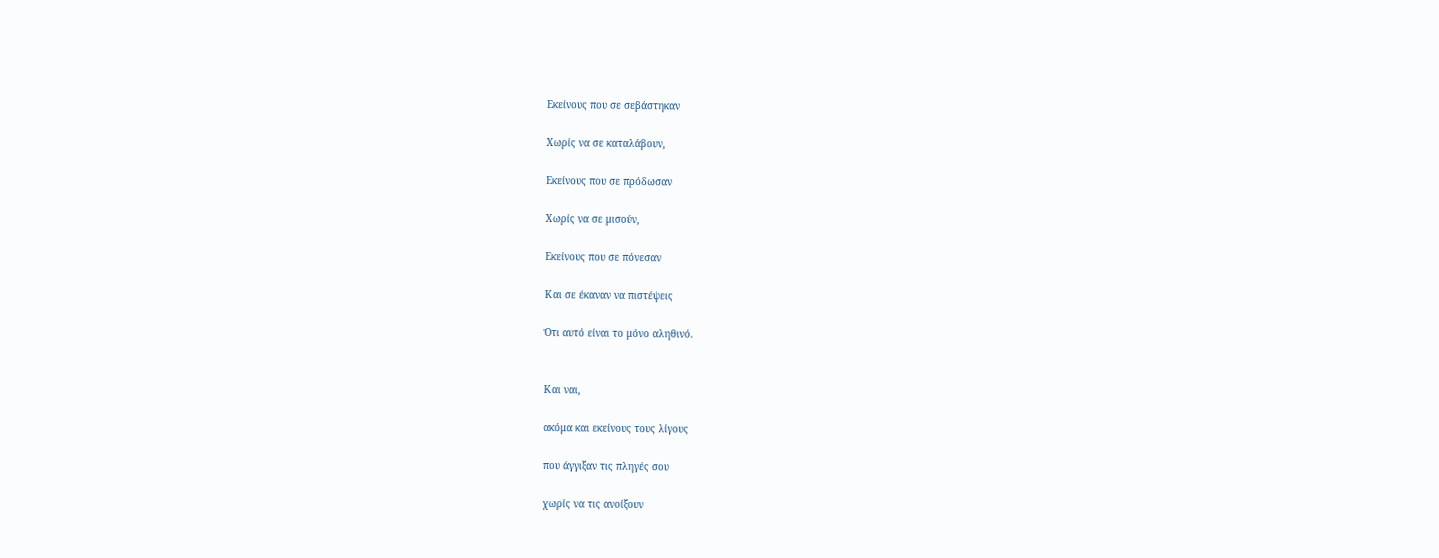Εκείνους που σε σεβάστηκαν

Χωρίς να σε καταλάβουν,

Εκείνους που σε πρόδωσαν

Χωρίς να σε μισούν,

Εκείνους που σε πόνεσαν

Και σε έκαναν να πιστέψεις

Ότι αυτό είναι το μόνο αληθινό.


Και ναι,

ακόμα και εκείνους τους λίγους

που άγγιξαν τις πληγές σου

χωρίς να τις ανοίξουν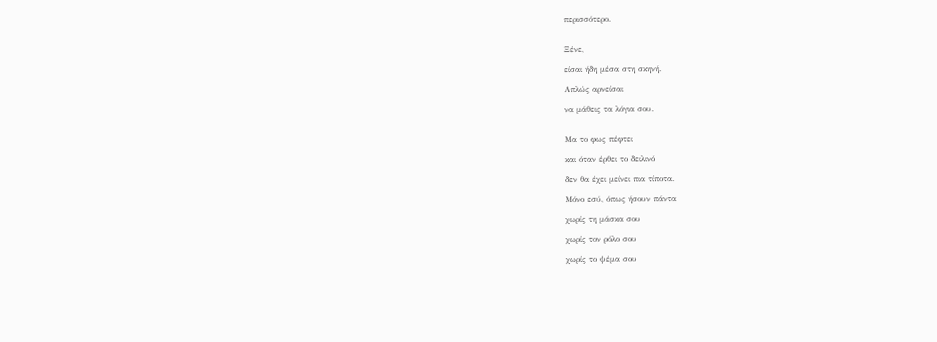περισσότερο.


Ξένε,

είσαι ήδη μέσα στη σκηνή.

Απλώς αρνείσαι

να μάθεις τα λόγια σου.


Μα το φως πέφτει

και όταν έρθει το δειλινό

δεν θα έχει μείνει πια τίποτα.

Μόνο εσύ, όπως ήσουν πάντα

χωρίς τη μάσκα σου

χωρίς τον ρόλο σου

χωρίς το ψέμα σου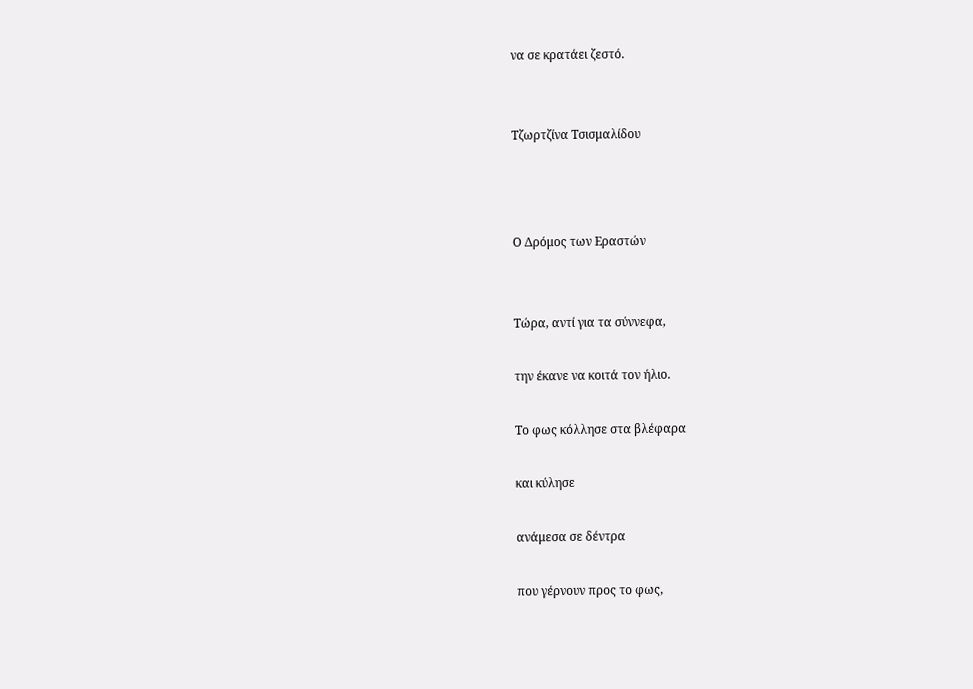να σε κρατάει ζεστό.


Τζωρτζίνα Τσισμαλίδου



Ο Δρόμος των Εραστών


Τώρα, αντί για τα σύννεφα,

την έκανε να κοιτά τον ήλιο.

Το φως κόλλησε στα βλέφαρα

και κύλησε

ανάμεσα σε δέντρα

που γέρνουν προς το φως,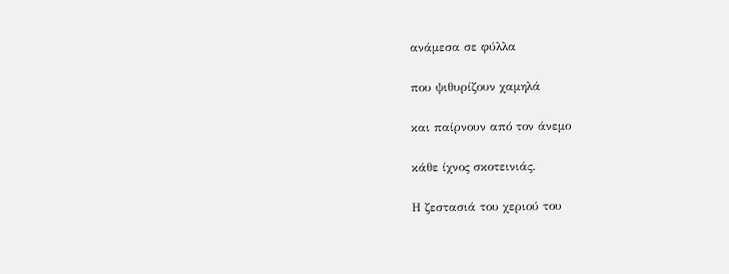ανάμεσα σε φύλλα

που ψιθυρίζουν χαμηλά

και παίρνουν από τον άνεμο

κάθε ίχνος σκοτεινιάς.

Η ζεστασιά του χεριού του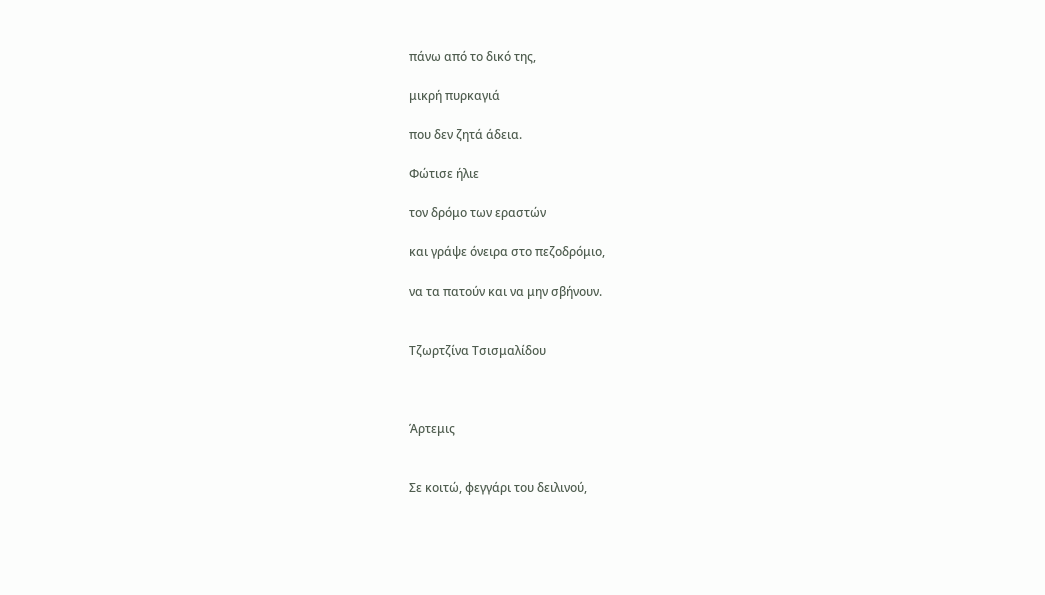πάνω από το δικό της,

μικρή πυρκαγιά

που δεν ζητά άδεια.

Φώτισε ήλιε

τον δρόμο των εραστών

και γράψε όνειρα στο πεζοδρόμιο,

να τα πατούν και να μην σβήνουν.


Τζωρτζίνα Τσισμαλίδου



Άρτεμις


Σε κοιτώ, φεγγάρι του δειλινού,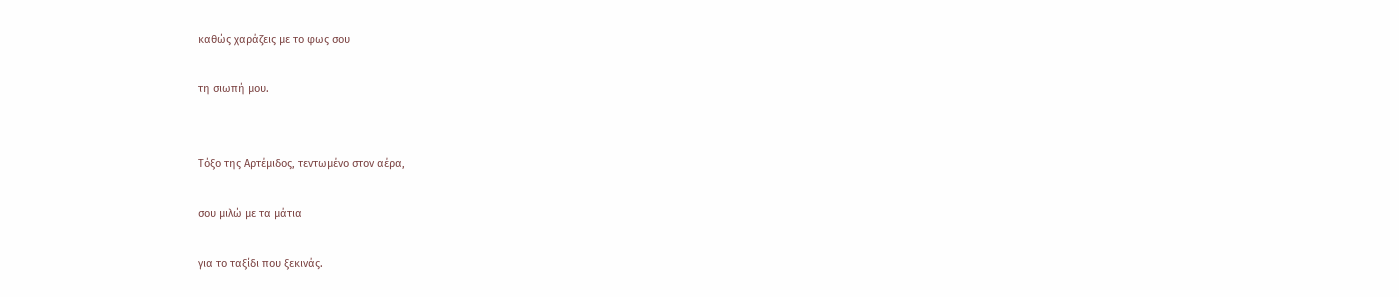καθώς χαράζεις με το φως σου

τη σιωπή μου.


Τόξο της Αρτέμιδος, τεντωμένο στον αέρα,

σου μιλώ με τα μάτια

για το ταξίδι που ξεκινάς.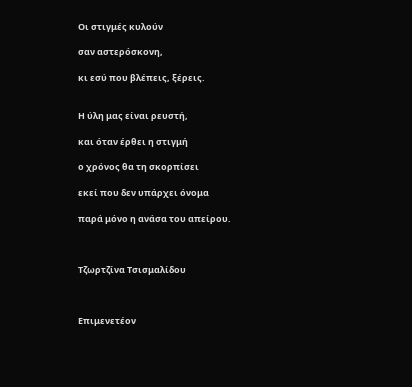Οι στιγμές κυλούν

σαν αστερόσκονη,

κι εσύ που βλέπεις, ξέρεις.


Η ύλη μας είναι ρευστή,

και όταν έρθει η στιγμή

ο χρόνος θα τη σκορπίσει

εκεί που δεν υπάρχει όνομα

παρά μόνο η ανάσα του απείρου.



Τζωρτζίνα Τσισμαλίδου



Επιμενετέον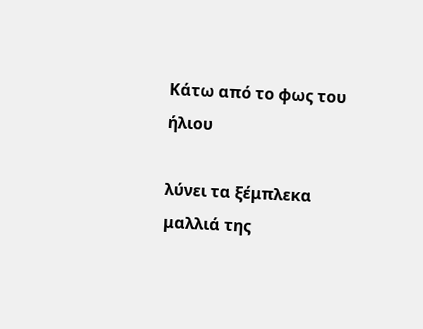Κάτω από το φως του ήλιου

λύνει τα ξέμπλεκα μαλλιά της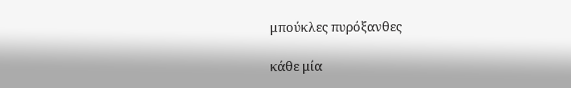μπούκλες πυρόξανθες

κάθε μία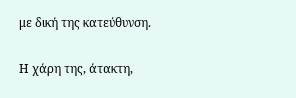με δική της κατεύθυνση.

Η χάρη της, άτακτη,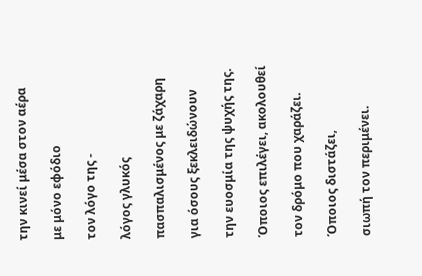την κινεί μέσα στον αέρα

με μόνο εφόδιο

τον λόγο της -

λόγος γλυκός

πασπαλισμένος με ζάχαρη

για όσους ξεκλειδώνουν

την ευοσμία της ψυχής της.

Όποιος επιλέγει, ακολουθεί

τον δρόμο που χαράζει.

Όποιος διστάζει,

σιωπή τον περιμένει.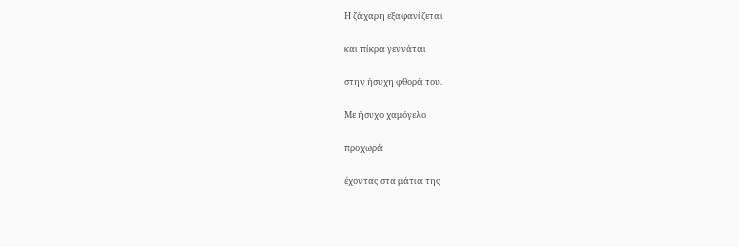Η ζάχαρη εξαφανίζεται

και πίκρα γεννάται

στην ήσυχη φθορά του.

Με ήσυχο χαμόγελο

προχωρά

έχοντας στα μάτια της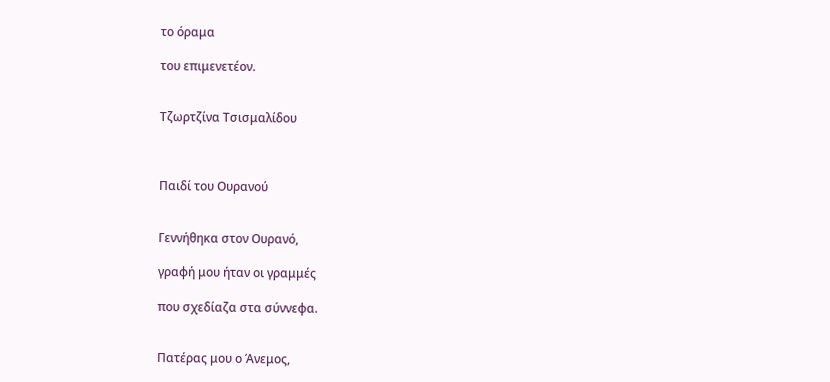το όραμα

του επιμενετέον.


Τζωρτζίνα Τσισμαλίδου



Παιδί του Ουρανού


Γεννήθηκα στον Ουρανό,

γραφή μου ήταν οι γραμμές

που σχεδίαζα στα σύννεφα.


Πατέρας μου ο Άνεμος,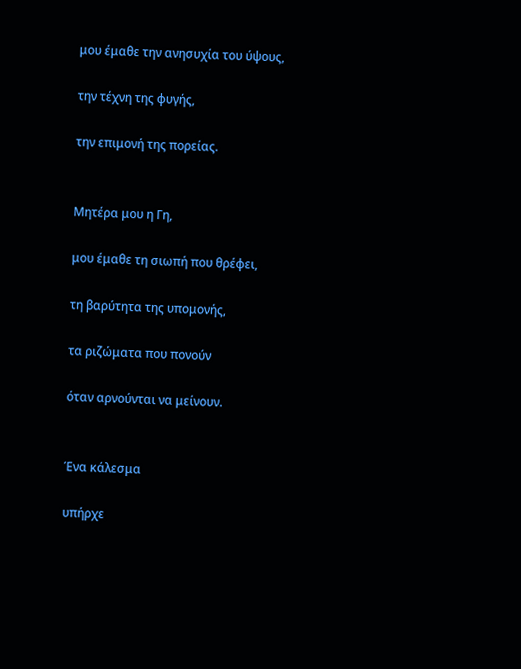μου έμαθε την ανησυχία του ύψους,

την τέχνη της φυγής,

την επιμονή της πορείας.


Μητέρα μου η Γη,

μου έμαθε τη σιωπή που θρέφει,

τη βαρύτητα της υπομονής,

τα ριζώματα που πονούν

όταν αρνούνται να μείνουν.


Ένα κάλεσμα

υπήρχε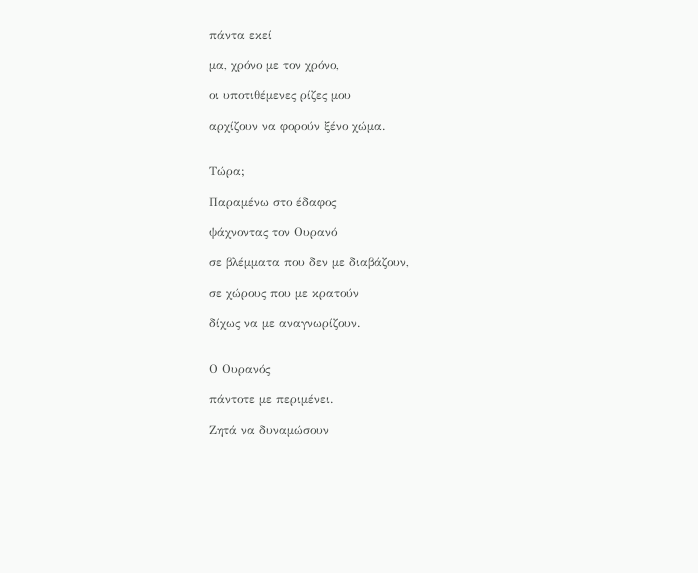πάντα εκεί

μα, χρόνο με τον χρόνο,

οι υποτιθέμενες ρίζες μου

αρχίζουν να φορούν ξένο χώμα.


Τώρα;

Παραμένω στο έδαφος

ψάχνοντας τον Ουρανό

σε βλέμματα που δεν με διαβάζουν,

σε χώρους που με κρατούν

δίχως να με αναγνωρίζουν.


Ο Ουρανός

πάντοτε με περιμένει.

Ζητά να δυναμώσουν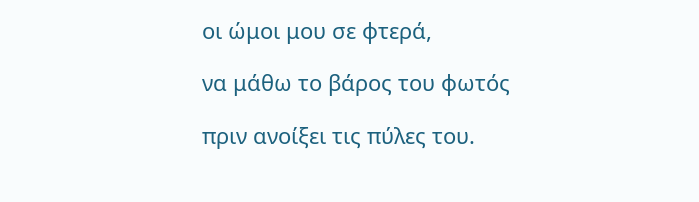οι ώμοι μου σε φτερά,

να μάθω το βάρος του φωτός

πριν ανοίξει τις πύλες του.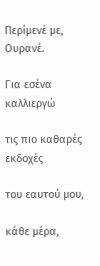Περίμενέ με, Ουρανέ.

Για εσένα καλλιεργώ

τις πιο καθαρές εκδοχές

του εαυτού μου,

κάθε μέρα,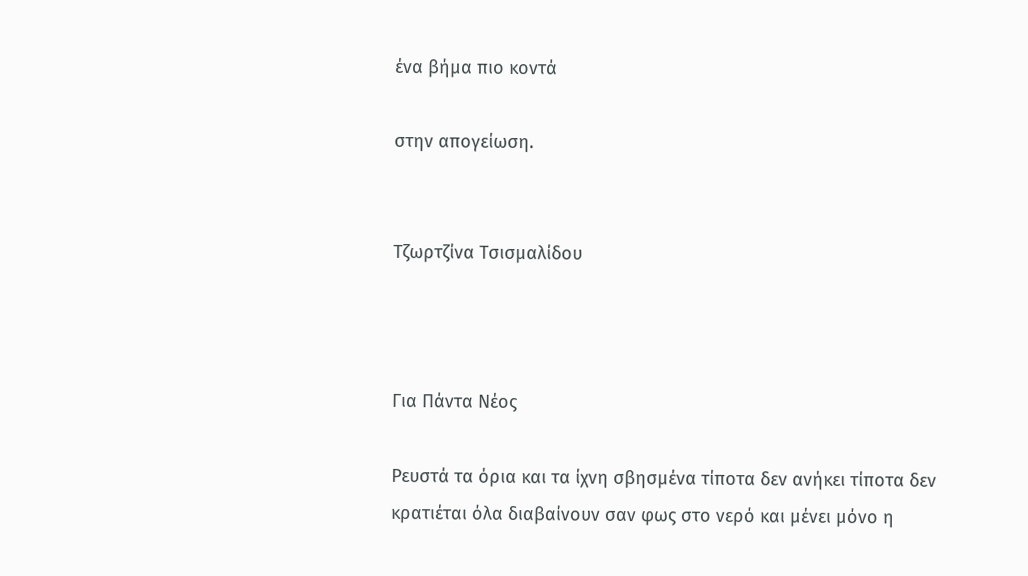ένα βήμα πιο κοντά

στην απογείωση.


Τζωρτζίνα Τσισμαλίδου



Για Πάντα Νέος

Ρευστά τα όρια και τα ίχνη σβησμένα τίποτα δεν ανήκει τίποτα δεν κρατιέται όλα διαβαίνουν σαν φως στο νερό και μένει μόνο η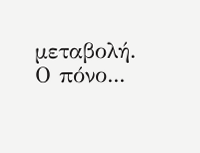μεταβολή. Ο πόνο...